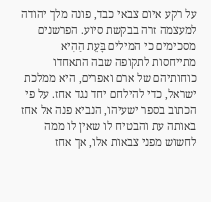על רקע איום צבאי כבד, פונה מלך יהודה למעצמה זרה בבקשת סיוע. הפרשנים מסכימים כי המילים בָּעֵת הַהִיא מתייחסות לתקופה שבה התאחדו כוחותיהם של ארם ואפרים, היא ממלכת ישראל, כדי להילחם יחד נגד אחז. על פי הכתוב בספר ישעיהו, הנביא פנה אל אחז באותה עת והבטיח לו שאין לו ממה לחשוש מפני צבאות אלו, אך אחז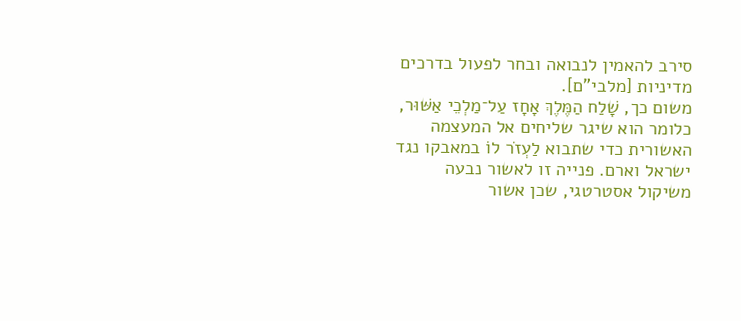סירב להאמין לנבואה ובחר לפעול בדרכים מדיניות [מלבי"ם].
משום כך, שָׁלַח הַמֶּלֶךְ אָחָז עַל־מַלְכֵי אַשּׁוּר, כלומר הוא שיגר שליחים אל המעצמה האשורית כדי שתבוא לַעְזֹר לוֹ במאבקו נגד ישראל וארם. פנייה זו לאשור נבעה משיקול אסטרטגי, שכן אשור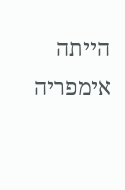הייתה אימפריה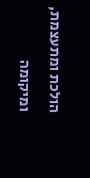הולכת ומתעצמת, ומיקומה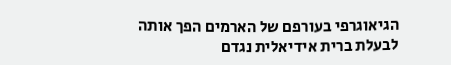הגיאוגרפי בעורפם של הארמים הפך אותה לבעלת ברית אידיאלית נגדם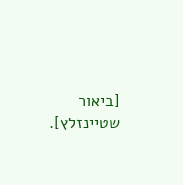[ביאור שטיינזלץ].